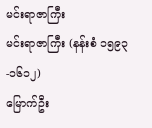မင်းရာဇာကြီး
မင်းရာဇာကြီး (နန်းစံ ၁၅၉၃-၁၆၁၂)
မြောက်ဦး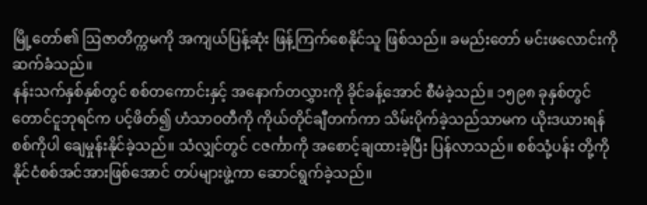မြို့တော်၏ ဩဇာတိက္ကမကို အကျယ်ပြန့်ဆုံး ဖြန့်ကြက်စေနိုင်သူ ဖြစ်သည်။ ခမည်းတော် မင်းဖလောင်းကို ဆက်ခံသည်။
နန်းသက်နှစ်နှစ်တွင် စစ်တကောင်းနှင့် အနောက်တလွှားကို ခိုင်ခန့်အောင် စီမံခဲ့သည်။ ၁၅၉၈ ခုနှစ်တွင် တောင်ငူဘုရင်က ပင့်ဖိတ်၍ ဟံသာဝတီကို ကိုယ်တိုင်ချီတက်ကာ သိမ်းပိုက်ခဲ့သည်သာမက ယိုးဒယားရန်စစ်ကိုပါ ချေမှုန်းနိုင်ခဲ့သည်။ သံလျှင်တွင် ငဇင်္ကာကို အစောင့်ချထားခဲ့ပြီး ပြန်လာသည်။ စစ်သုံ့ပန်း တို့ကို နိုင်ငံစစ်အင်အားဖြစ်အောင် တပ်များဖွဲ့ကာ ဆောင်ရွက်ခဲ့သည်။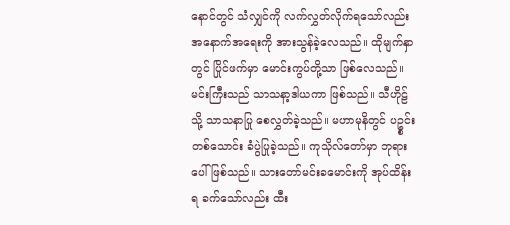နောင်တွင် သံလျှင်ကို လက်လွှတ်လိုက်ရသော်လည်း အနောက်အရေးကို အားသွန်ခဲ့လေသည်။ ထိုမျက်နှာတွင် ပြိုင်ဖက်မှာ မောင်းကွပ်တို့သာ ဖြစ်လေသည်။
မင်းကြီးသည် သာသနာ့ဒါယကာ ဖြစ်သည်။ သီဟိုဠ်သို့ သာသနာပြု စေလွှတ်ခဲ့သည်။ မဟာမုနိတွင် ပဥ္စင်းတစ်သောင်း ခံပွဲပြုခဲ့သည်။ ကုသိုလ်တော်မှာ ဘုရားပေါ် ဖြစ်သည်။ သားတော်မင်းခမောင်းကို အုပ်ထိန်းရ ခက်သော်လည်း ထီး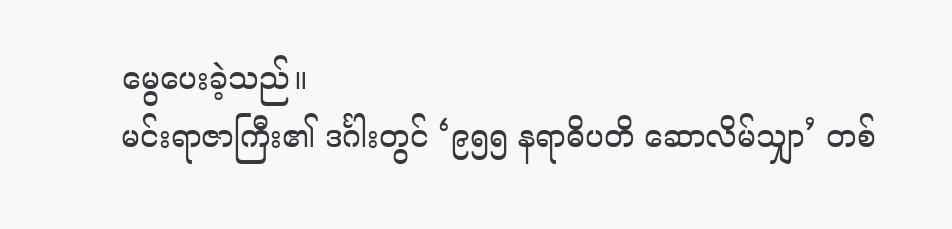မွေပေးခဲ့သည်။
မင်းရာဇာကြီး၏ ဒင်္ဂါးတွင် ‘၉၅၅ နရာဓိပတိ ဆောလိမ်သျှာ’ တစ်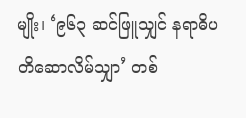မျိုး၊ ‘၉၆၃ ဆင်ဖြူသျှင် နရာဓိပတိဆောလိမ်သျှာ’ တစ်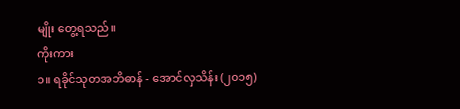မျိုး တွေ့ရသည်။
ကိုးကား
၁။ ရခိုင်သုတအဘိဓာန် - အောင်လှသိန်း (၂၀၁၅)